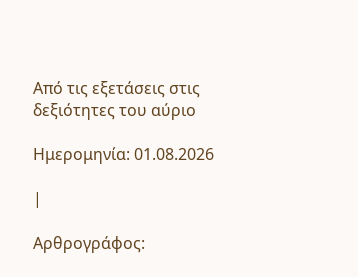Από τις εξετάσεις στις δεξιότητες του αύριο

Ημερομηνία: 01.08.2026

|

Αρθρογράφος: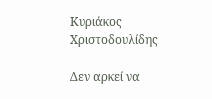Κυριάκος Χριστοδουλίδης

Δεν αρκεί να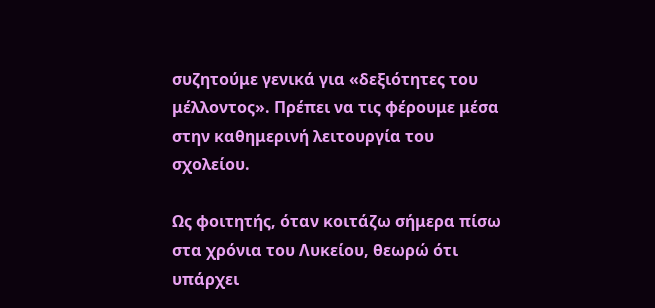συζητούμε γενικά για «δεξιότητες του μέλλοντος». Πρέπει να τις φέρουμε μέσα στην καθημερινή λειτουργία του σχολείου.

Ως φοιτητής, όταν κοιτάζω σήμερα πίσω στα χρόνια του Λυκείου, θεωρώ ότι υπάρχει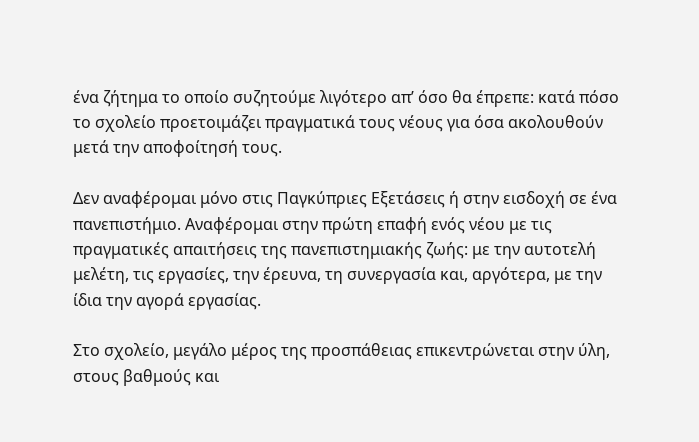ένα ζήτημα το οποίο συζητούμε λιγότερο απ’ όσο θα έπρεπε: κατά πόσο το σχολείο προετοιμάζει πραγματικά τους νέους για όσα ακολουθούν μετά την αποφοίτησή τους.

Δεν αναφέρομαι μόνο στις Παγκύπριες Εξετάσεις ή στην εισδοχή σε ένα πανεπιστήμιο. Αναφέρομαι στην πρώτη επαφή ενός νέου με τις πραγματικές απαιτήσεις της πανεπιστημιακής ζωής: με την αυτοτελή μελέτη, τις εργασίες, την έρευνα, τη συνεργασία και, αργότερα, με την ίδια την αγορά εργασίας.

Στο σχολείο, μεγάλο μέρος της προσπάθειας επικεντρώνεται στην ύλη, στους βαθμούς και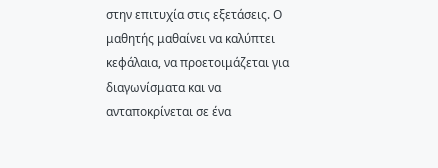στην επιτυχία στις εξετάσεις. Ο μαθητής μαθαίνει να καλύπτει κεφάλαια, να προετοιμάζεται για διαγωνίσματα και να ανταποκρίνεται σε ένα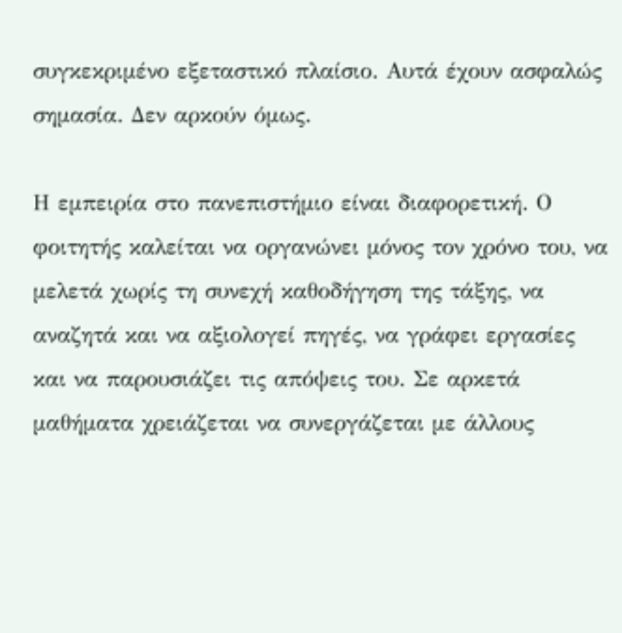συγκεκριμένο εξεταστικό πλαίσιο. Αυτά έχουν ασφαλώς σημασία. Δεν αρκούν όμως.

Η εμπειρία στο πανεπιστήμιο είναι διαφορετική. Ο φοιτητής καλείται να οργανώνει μόνος τον χρόνο του, να μελετά χωρίς τη συνεχή καθοδήγηση της τάξης, να αναζητά και να αξιολογεί πηγές, να γράφει εργασίες και να παρουσιάζει τις απόψεις του. Σε αρκετά μαθήματα χρειάζεται να συνεργάζεται με άλλους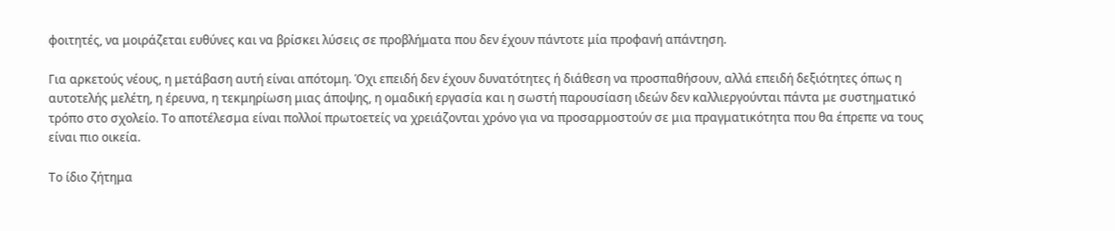φοιτητές, να μοιράζεται ευθύνες και να βρίσκει λύσεις σε προβλήματα που δεν έχουν πάντοτε μία προφανή απάντηση.

Για αρκετούς νέους, η μετάβαση αυτή είναι απότομη. Όχι επειδή δεν έχουν δυνατότητες ή διάθεση να προσπαθήσουν, αλλά επειδή δεξιότητες όπως η αυτοτελής μελέτη, η έρευνα, η τεκμηρίωση μιας άποψης, η ομαδική εργασία και η σωστή παρουσίαση ιδεών δεν καλλιεργούνται πάντα με συστηματικό τρόπο στο σχολείο. Το αποτέλεσμα είναι πολλοί πρωτοετείς να χρειάζονται χρόνο για να προσαρμοστούν σε μια πραγματικότητα που θα έπρεπε να τους είναι πιο οικεία.

Το ίδιο ζήτημα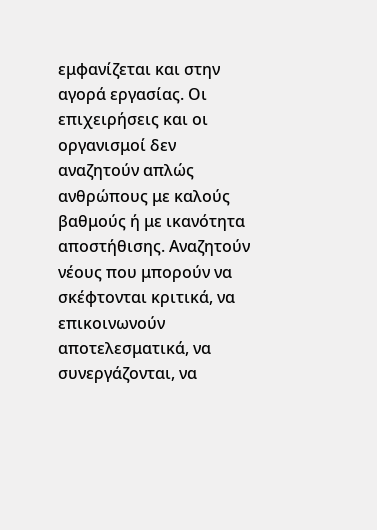εμφανίζεται και στην αγορά εργασίας. Οι επιχειρήσεις και οι οργανισμοί δεν αναζητούν απλώς ανθρώπους με καλούς βαθμούς ή με ικανότητα αποστήθισης. Αναζητούν νέους που μπορούν να σκέφτονται κριτικά, να επικοινωνούν αποτελεσματικά, να συνεργάζονται, να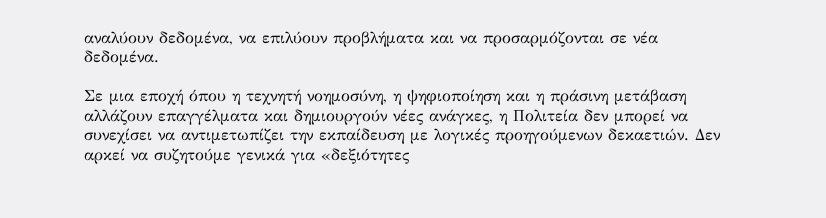αναλύουν δεδομένα, να επιλύουν προβλήματα και να προσαρμόζονται σε νέα δεδομένα.

Σε μια εποχή όπου η τεχνητή νοημοσύνη, η ψηφιοποίηση και η πράσινη μετάβαση αλλάζουν επαγγέλματα και δημιουργούν νέες ανάγκες, η Πολιτεία δεν μπορεί να συνεχίσει να αντιμετωπίζει την εκπαίδευση με λογικές προηγούμενων δεκαετιών. Δεν αρκεί να συζητούμε γενικά για «δεξιότητες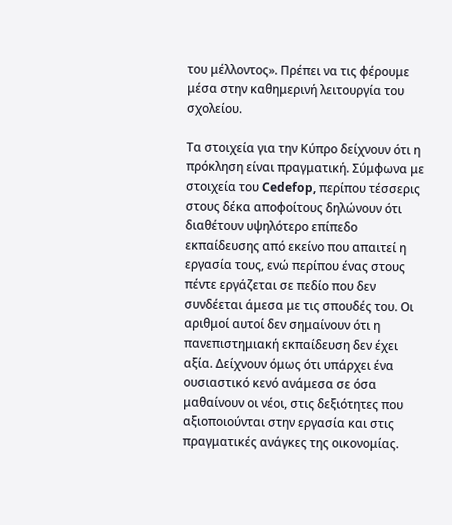του μέλλοντος». Πρέπει να τις φέρουμε μέσα στην καθημερινή λειτουργία του σχολείου.

Τα στοιχεία για την Κύπρο δείχνουν ότι η πρόκληση είναι πραγματική. Σύμφωνα με στοιχεία του Cedefop, περίπου τέσσερις στους δέκα αποφοίτους δηλώνουν ότι διαθέτουν υψηλότερο επίπεδο εκπαίδευσης από εκείνο που απαιτεί η εργασία τους, ενώ περίπου ένας στους πέντε εργάζεται σε πεδίο που δεν συνδέεται άμεσα με τις σπουδές του. Οι αριθμοί αυτοί δεν σημαίνουν ότι η πανεπιστημιακή εκπαίδευση δεν έχει αξία. Δείχνουν όμως ότι υπάρχει ένα ουσιαστικό κενό ανάμεσα σε όσα μαθαίνουν οι νέοι, στις δεξιότητες που αξιοποιούνται στην εργασία και στις πραγματικές ανάγκες της οικονομίας.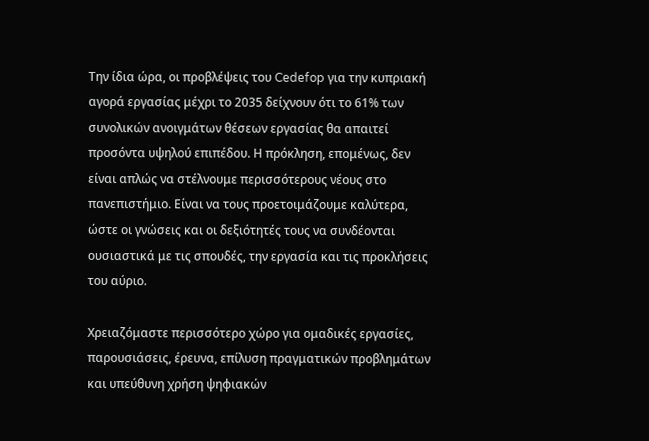Την ίδια ώρα, οι προβλέψεις του Cedefop για την κυπριακή αγορά εργασίας μέχρι το 2035 δείχνουν ότι το 61% των συνολικών ανοιγμάτων θέσεων εργασίας θα απαιτεί προσόντα υψηλού επιπέδου. Η πρόκληση, επομένως, δεν είναι απλώς να στέλνουμε περισσότερους νέους στο πανεπιστήμιο. Είναι να τους προετοιμάζουμε καλύτερα, ώστε οι γνώσεις και οι δεξιότητές τους να συνδέονται ουσιαστικά με τις σπουδές, την εργασία και τις προκλήσεις του αύριο.

Χρειαζόμαστε περισσότερο χώρο για ομαδικές εργασίες, παρουσιάσεις, έρευνα, επίλυση πραγματικών προβλημάτων και υπεύθυνη χρήση ψηφιακών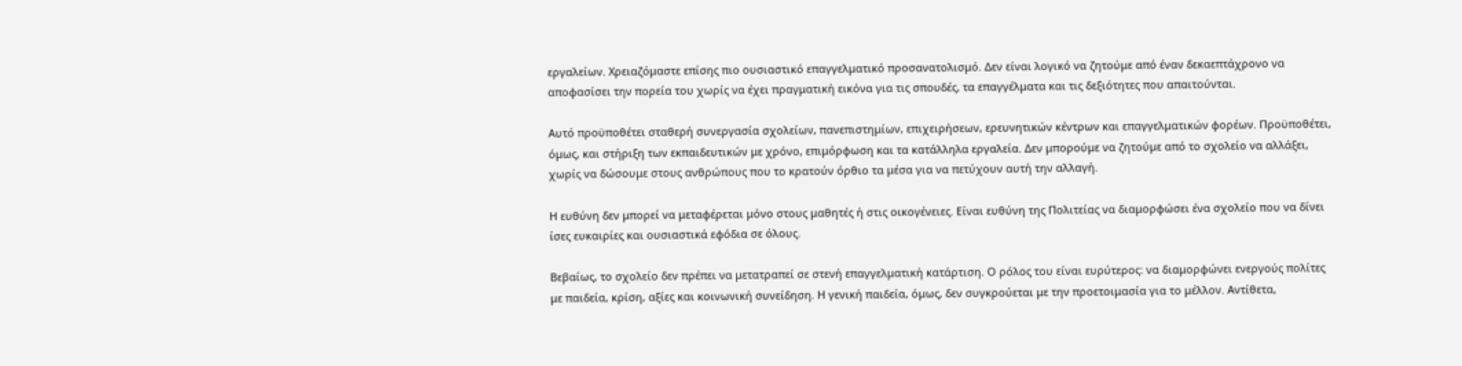εργαλείων. Χρειαζόμαστε επίσης πιο ουσιαστικό επαγγελματικό προσανατολισμό. Δεν είναι λογικό να ζητούμε από έναν δεκαεπτάχρονο να αποφασίσει την πορεία του χωρίς να έχει πραγματική εικόνα για τις σπουδές, τα επαγγέλματα και τις δεξιότητες που απαιτούνται.

Αυτό προϋποθέτει σταθερή συνεργασία σχολείων, πανεπιστημίων, επιχειρήσεων, ερευνητικών κέντρων και επαγγελματικών φορέων. Προϋποθέτει, όμως, και στήριξη των εκπαιδευτικών με χρόνο, επιμόρφωση και τα κατάλληλα εργαλεία. Δεν μπορούμε να ζητούμε από το σχολείο να αλλάξει, χωρίς να δώσουμε στους ανθρώπους που το κρατούν όρθιο τα μέσα για να πετύχουν αυτή την αλλαγή.

Η ευθύνη δεν μπορεί να μεταφέρεται μόνο στους μαθητές ή στις οικογένειες. Είναι ευθύνη της Πολιτείας να διαμορφώσει ένα σχολείο που να δίνει ίσες ευκαιρίες και ουσιαστικά εφόδια σε όλους.

Βεβαίως, το σχολείο δεν πρέπει να μετατραπεί σε στενή επαγγελματική κατάρτιση. Ο ρόλος του είναι ευρύτερος: να διαμορφώνει ενεργούς πολίτες με παιδεία, κρίση, αξίες και κοινωνική συνείδηση. Η γενική παιδεία, όμως, δεν συγκρούεται με την προετοιμασία για το μέλλον. Αντίθετα,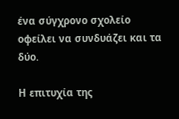ένα σύγχρονο σχολείο οφείλει να συνδυάζει και τα δύο.

Η επιτυχία της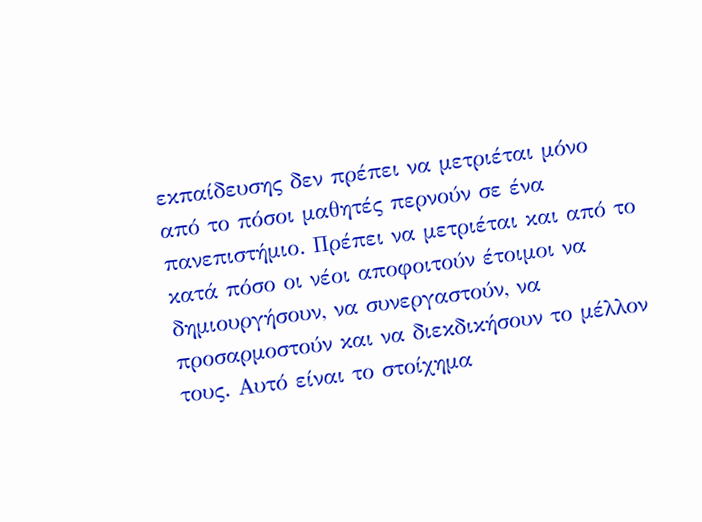εκπαίδευσης δεν πρέπει να μετριέται μόνο από το πόσοι μαθητές περνούν σε ένα πανεπιστήμιο. Πρέπει να μετριέται και από το κατά πόσο οι νέοι αποφοιτούν έτοιμοι να δημιουργήσουν, να συνεργαστούν, να προσαρμοστούν και να διεκδικήσουν το μέλλον τους. Αυτό είναι το στοίχημα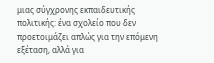μιας σύγχρονης εκπαιδευτικής πολιτικής: ένα σχολείο που δεν προετοιμάζει απλώς για την επόμενη εξέταση, αλλά για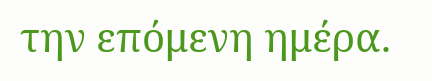την επόμενη ημέρα.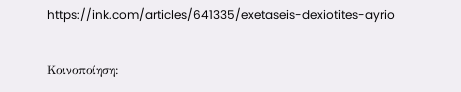https://ink.com/articles/641335/exetaseis-dexiotites-ayrio

Κοινοποίηση: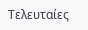Τελευταίες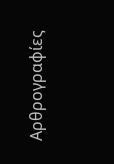Αρθρογραφίες